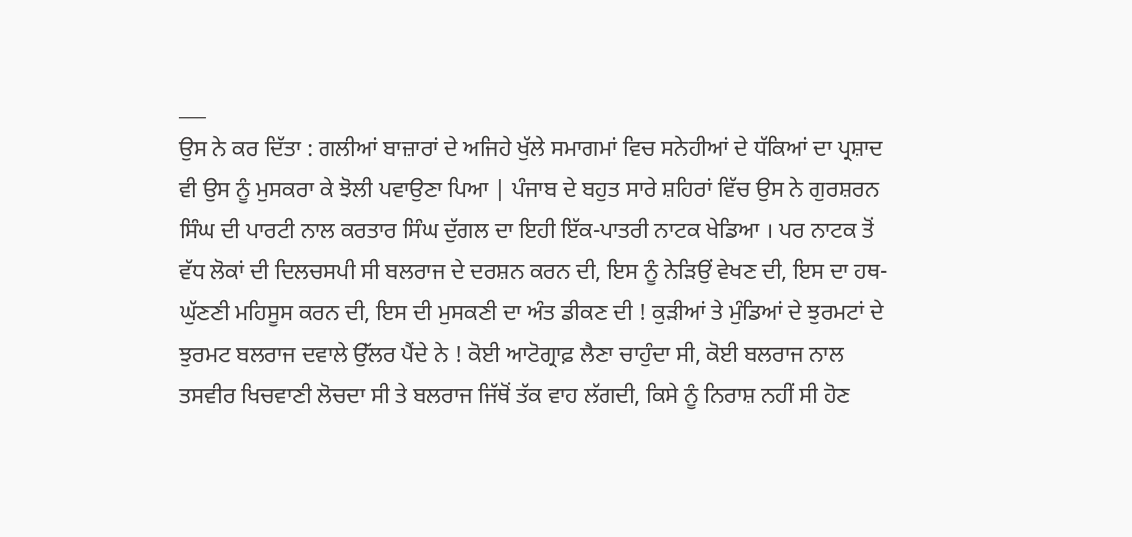___
ਉਸ ਨੇ ਕਰ ਦਿੱਤਾ : ਗਲੀਆਂ ਬਾਜ਼ਾਰਾਂ ਦੇ ਅਜਿਹੇ ਖੁੱਲੇ ਸਮਾਗਮਾਂ ਵਿਚ ਸਨੇਹੀਆਂ ਦੇ ਧੱਕਿਆਂ ਦਾ ਪ੍ਰਸ਼ਾਦ ਵੀ ਉਸ ਨੂੰ ਮੁਸਕਰਾ ਕੇ ਝੋਲੀ ਪਵਾਉਣਾ ਪਿਆ | ਪੰਜਾਬ ਦੇ ਬਹੁਤ ਸਾਰੇ ਸ਼ਹਿਰਾਂ ਵਿੱਚ ਉਸ ਨੇ ਗੁਰਸ਼ਰਨ ਸਿੰਘ ਦੀ ਪਾਰਟੀ ਨਾਲ ਕਰਤਾਰ ਸਿੰਘ ਦੁੱਗਲ ਦਾ ਇਹੀ ਇੱਕ-ਪਾਤਰੀ ਨਾਟਕ ਖੇਡਿਆ । ਪਰ ਨਾਟਕ ਤੋਂ ਵੱਧ ਲੋਕਾਂ ਦੀ ਦਿਲਚਸਪੀ ਸੀ ਬਲਰਾਜ ਦੇ ਦਰਸ਼ਨ ਕਰਨ ਦੀ, ਇਸ ਨੂੰ ਨੇੜਿਉਂ ਵੇਖਣ ਦੀ, ਇਸ ਦਾ ਹਥ-ਘੁੱਣਣੀ ਮਹਿਸੂਸ ਕਰਨ ਦੀ, ਇਸ ਦੀ ਮੁਸਕਣੀ ਦਾ ਅੰਤ ਡੀਕਣ ਦੀ ! ਕੁੜੀਆਂ ਤੇ ਮੁੰਡਿਆਂ ਦੇ ਝੁਰਮਟਾਂ ਦੇ ਝੁਰਮਟ ਬਲਰਾਜ ਦਵਾਲੇ ਉੱਲਰ ਪੈਂਦੇ ਨੇ ! ਕੋਈ ਆਟੋਗ੍ਰਾਫ਼ ਲੈਣਾ ਚਾਹੁੰਦਾ ਸੀ, ਕੋਈ ਬਲਰਾਜ ਨਾਲ ਤਸਵੀਰ ਖਿਚਵਾਣੀ ਲੋਚਦਾ ਸੀ ਤੇ ਬਲਰਾਜ ਜਿੱਥੋਂ ਤੱਕ ਵਾਹ ਲੱਗਦੀ, ਕਿਸੇ ਨੂੰ ਨਿਰਾਸ਼ ਨਹੀਂ ਸੀ ਹੋਣ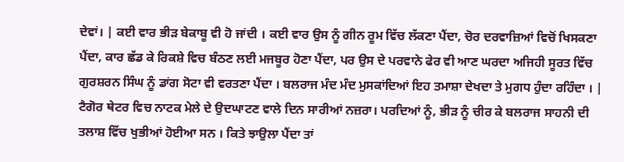ਦੇਵਾਂ। | ਕਈ ਵਾਰ ਭੀੜ ਬੇਕਾਬੂ ਵੀ ਹੋ ਜਾਂਦੀ । ਕਈ ਵਾਰ ਉਸ ਨੂੰ ਗੀਨ ਰੂਮ ਵਿੱਚ ਲੱਕਣਾ ਪੈਂਦਾ, ਚੋਰ ਦਰਵਾਜ਼ਿਆਂ ਵਿਚੋਂ ਖਿਸਕਣਾ ਪੈਂਦਾ, ਕਾਰ ਛੱਡ ਕੇ ਰਿਕਸ਼ੇ ਵਿਚ ਬੰਠਣ ਲਈ ਮਜਬੂਰ ਹੋਣਾ ਪੈਂਦਾ, ਪਰ ਉਸ ਦੇ ਪਰਵਾਨੇ ਫੇਰ ਵੀ ਆਣ ਘਰਦਾ ਅਜਿਹੀ ਸੂਰਤ ਵਿੱਚ ਗੁਰਸ਼ਰਨ ਸਿੰਘ ਨੂੰ ਡਾਂਗ ਸੋਟਾ ਵੀ ਵਰਤਣਾ ਪੈਂਦਾ । ਬਲਰਾਜ ਮੰਦ ਮੰਦ ਮੁਸਕਾਂਦਿਆਂ ਇਹ ਤਮਾਸ਼ਾ ਦੇਖਦਾ ਤੇ ਮੁਗਧ ਹੁੰਦਾ ਰਹਿੰਦਾ । | ਟੈਗੋਰ ਥੇਟਰ ਵਿਚ ਨਾਟਕ ਮੇਲੇ ਦੇ ਉਦਘਾਟਣ ਵਾਲੇ ਦਿਨ ਸਾਰੀਆਂ ਨਜ਼ਰਾ। ਪਰਦਿਆਂ ਨੂੰ, ਭੀੜ ਨੂੰ ਚੀਰ ਕੇ ਬਲਰਾਜ ਸਾਹਨੀ ਦੀ ਤਲਾਸ਼ ਵਿੱਚ ਖੁਭੀਆਂ ਹੋਈਆ ਸਨ । ਕਿਤੇ ਝਾਉਲਾ ਪੈਂਦਾ ਤਾਂ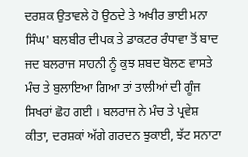ਦਰਸ਼ਕ ਉਤਾਵਲੇ ਹੋ ਉਠਦੇ ਤੇ ਅਖੀਰ ਭਾਈ ਮਨਾ ਸਿੰਘ' ਬਲਬੀਰ ਦੀਪਕ ਤੇ ਡਾਕਟਰ ਰੰਧਾਵਾ ਤੋਂ ਬਾਦ ਜਦ ਬਲਰਾਜ ਸਾਹਨੀ ਨੂੰ ਕੁਝ ਸ਼ਬਦ ਬੋਲਣ ਵਾਸਤੇ ਮੰਚ ਤੇ ਬੁਲਾਇਆ ਗਿਆ ਤਾਂ ਤਾਲੀਆਂ ਦੀ ਗੂੰਜ ਸਿਖਰਾਂ ਛੋਹ ਗਈ । ਬਲਰਾਜ ਨੇ ਮੰਚ ਤੇ ਪ੍ਰਵੇਸ਼ ਕੀਤਾ, ਦਰਸ਼ਕਾਂ ਅੱਗੇ ਗਰਦਨ ਝੁਕਾਈ, ਝੱਟ ਸਨਾਟਾ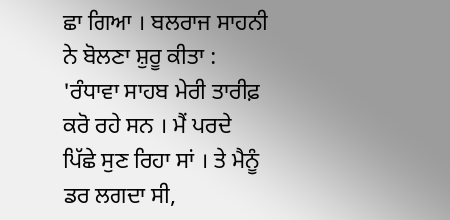ਛਾ ਗਿਆ । ਬਲਰਾਜ ਸਾਹਨੀ ਨੇ ਬੋਲਣਾ ਸ਼ੁਰੂ ਕੀਤਾ : 'ਰੰਧਾਵਾ ਸਾਹਬ ਮੇਰੀ ਤਾਰੀਫ਼ ਕਰੋ ਰਹੇ ਸਨ । ਮੈਂ ਪਰਦੇ ਪਿੱਛੇ ਸੁਣ ਰਿਹਾ ਸਾਂ । ਤੇ ਮੈਨੂੰ ਡਰ ਲਗਦਾ ਸੀ,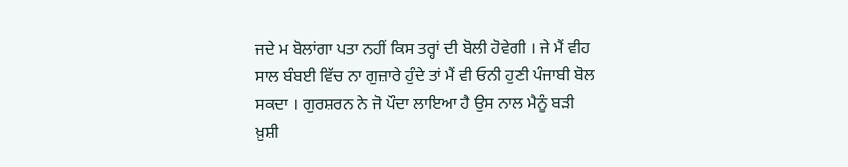ਜਦੇ ਮ ਬੋਲਾਂਗਾ ਪਤਾ ਨਹੀਂ ਕਿਸ ਤਰ੍ਹਾਂ ਦੀ ਬੋਲੀ ਹੋਵੇਗੀ । ਜੇ ਮੈਂ ਵੀਹ ਸਾਲ ਬੰਬਈ ਵਿੱਚ ਨਾ ਗੁਜ਼ਾਰੇ ਹੁੰਦੇ ਤਾਂ ਮੈਂ ਵੀ ਓਨੀ ਹੁਣੀ ਪੰਜਾਬੀ ਬੋਲ ਸਕਦਾ । ਗੁਰਸ਼ਰਨ ਨੇ ਜੋ ਪੌਦਾ ਲਾਇਆ ਹੈ ਉਸ ਨਾਲ ਮੈਨੂੰ ਬੜੀ ਖ਼ੁਸ਼ੀ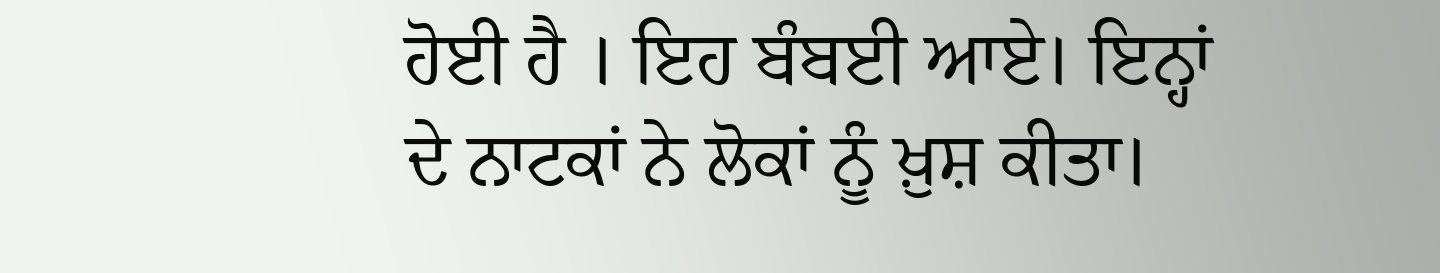ਹੋਈ ਹੈ । ਇਹ ਬੰਬਈ ਆਏ। ਇਨ੍ਹਾਂ ਦੇ ਨਾਟਕਾਂ ਨੇ ਲੋਕਾਂ ਨੂੰ ਖ਼ੁਸ਼ ਕੀਤਾ।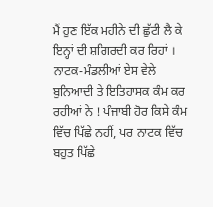ਮੈਂ ਹੁਣ ਇੱਕ ਮਹੀਨੇ ਦੀ ਛੁੱਟੀ ਲੈ ਕੇ ਇਨ੍ਹਾਂ ਦੀ ਸ਼ਗਿਰਦੀ ਕਰ ਰਿਹਾਂ । ਨਾਟਕ-ਮੰਡਲੀਆਂ ਏਸ ਵੇਲੇ ਬੁਨਿਆਦੀ ਤੇ ਇਤਿਹਾਸਕ ਕੰਮ ਕਰ ਰਹੀਆਂ ਨੇ ! ਪੰਜਾਬੀ ਹੋਰ ਕਿਸੇ ਕੰਮ ਵਿੱਚ ਪਿੱਛੇ ਨਹੀਂ, ਪਰ ਨਾਟਕ ਵਿੱਚ ਬਹੁਤ ਪਿੱਛੇ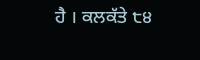ਹੈ । ਕਲਕੱਤੇ ੮੪